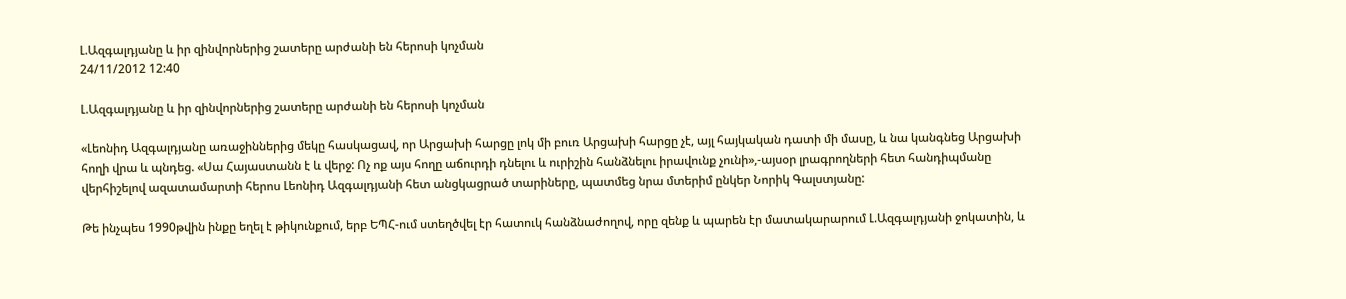Լ.Ազգալդյանը և իր զինվորներից շատերը արժանի են հերոսի կոչման
24/11/2012 12:40

Լ.Ազգալդյանը և իր զինվորներից շատերը արժանի են հերոսի կոչման

«Լեոնիդ Ազգալդյանը առաջիններից մեկը հասկացավ, որ Արցախի հարցը լոկ մի բուռ Արցախի հարցը չէ, այլ հայկական դատի մի մասը, և նա կանգնեց Արցախի հողի վրա և պնդեց. «Սա Հայաստանն է և վերջ: Ոչ ոք այս հողը աճուրդի դնելու և ուրիշին հանձնելու իրավունք չունի»,-այսօր լրագրողների հետ հանդիպմանը վերհիշելով ազատամարտի հերոս Լեոնիդ Ազգալդյանի հետ անցկացրած տարիները, պատմեց նրա մտերիմ ընկեր Նորիկ Գալստյանը:

Թե ինչպես 1990թվին ինքը եղել է թիկունքում, երբ ԵՊՀ-ում ստեղծվել էր հատուկ հանձնաժողով, որը զենք և պարեն էր մատակարարում Լ.Ազգալդյանի ջոկատին, և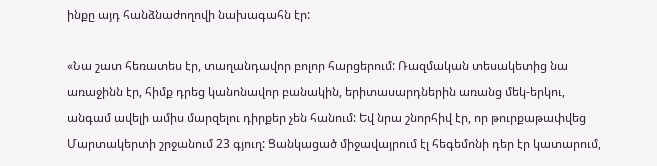ինքը այդ հանձնաժողովի նախագահն էր:

«Նա շատ հեռատես էր, տաղանդավոր բոլոր հարցերում: Ռազմական տեսակետից նա առաջինն էր, հիմք դրեց կանոնավոր բանակին, երիտասարդներին առանց մեկ-երկու, անգամ ավելի ամիս մարզելու դիրքեր չեն հանում: Եվ նրա շնորհիվ էր, որ թուրքաթափվեց Մարտակերտի շրջանում 23 գյուղ: Ցանկացած միջավայրում էլ հեգեմոնի դեր էր կատարում,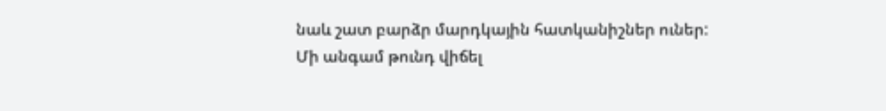նաև շատ բարձր մարդկային հատկանիշներ ուներ: Մի անգամ թունդ վիճել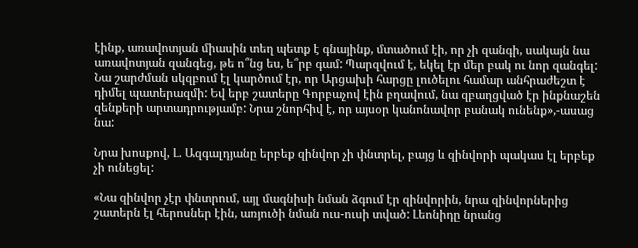էինք, առավոտյան միասին տեղ պետք է գնայինք, մտածում էի, որ չի զանգի, սակայն նա առավոտյան զանգեց, թե ո՞նց ես, ե՞րբ գամ: Պարզվում է, եկել էր մեր բակ ու նոր զանգել: Նա շարժման սկզբում էլ կարծում էր, որ Արցախի հարցը լուծելու համար անհրաժեշտ է դիմել պատերազմի: Եվ երբ շատերը Գորբաչով էին բղավում, նա զբաղցված էր ինքնաշեն զենքերի արտադրությամբ: Նրա շնորհիվ է, որ այսօր կանոնավոր բանակ ունենք»,-ասաց նա:

Նրա խոսքով, Լ. Ազգալդյանը երբեք զինվոր չի փնտրել, բայց և զինվորի պակաս էլ երբեք չի ունեցել:

«Նա զինվոր չէր փնտրում, այլ մագնիսի նման ձգում էր զինվորին, նրա զինվորներից շատերն էլ հերոսներ էին, առյուծի նման ուս-ուսի տված: Լեոնիդը նրանց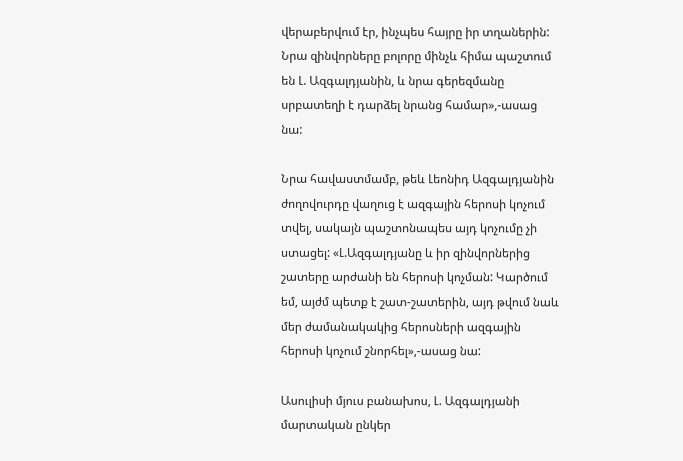վերաբերվում էր, ինչպես հայրը իր տղաներին: Նրա զինվորները բոլորը մինչև հիմա պաշտում են Լ. Ազգալդյանին, և նրա գերեզմանը սրբատեղի է դարձել նրանց համար»,-ասաց նա:

Նրա հավաստմամբ, թեև Լեոնիդ Ազգալդյանին ժողովուրդը վաղուց է ազգային հերոսի կոչում տվել, սակայն պաշտոնապես այդ կոչումը չի ստացել: «Լ.Ազգալդյանը և իր զինվորներից շատերը արժանի են հերոսի կոչման: Կարծում եմ, այժմ պետք է շատ-շատերին, այդ թվում նաև մեր ժամանակակից հերոսների ազգային հերոսի կոչում շնորհել»,-ասաց նա:

Ասուլիսի մյուս բանախոս, Լ. Ազգալդյանի մարտական ընկեր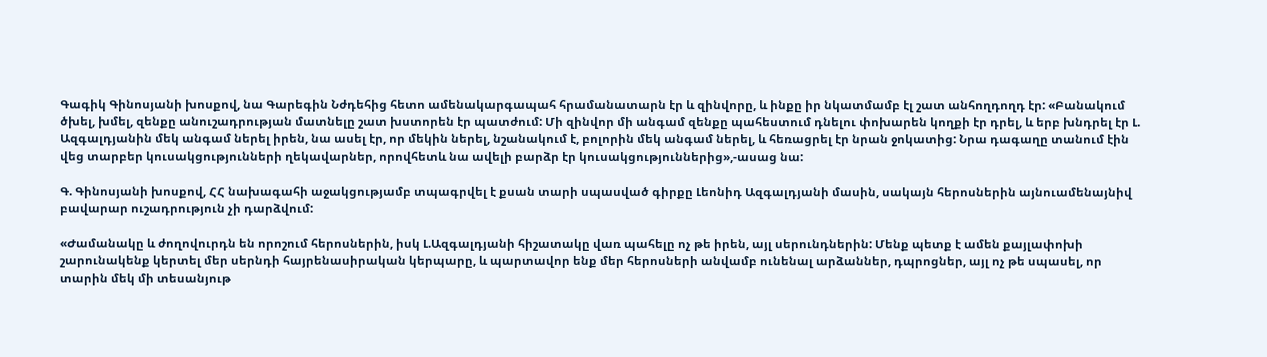Գագիկ Գինոսյանի խոսքով, նա Գարեգին Նժդեհից հետո ամենակարգապահ հրամանատարն էր և զինվորը, և ինքը իր նկատմամբ էլ շատ անհողդողդ էր: «Բանակում ծխել, խմել, զենքը անուշադրության մատնելը շատ խստորեն էր պատժում: Մի զինվոր մի անգամ զենքը պահեստում դնելու փոխարեն կողքի էր դրել, և երբ խնդրել էր Լ. Ազգալդյանին մեկ անգամ ներել իրեն, նա ասել էր, որ մեկին ներել, նշանակում է, բոլորին մեկ անգամ ներել, և հեռացրել էր նրան ջոկատից: Նրա դագաղը տանում էին վեց տարբեր կուսակցությունների ղեկավարներ, որովհետև նա ավելի բարձր էր կուսակցություններից»,-ասաց նա:

Գ. Գինոսյանի խոսքով, ՀՀ նախագահի աջակցությամբ տպագրվել է քսան տարի սպասված գիրքը Լեոնիդ Ազգալդյանի մասին, սակայն հերոսներին այնուամենայնիվ բավարար ուշադրություն չի դարձվում:

«Ժամանակը և ժողովուրդն են որոշում հերոսներին, իսկ Լ.Ազգալդյանի հիշատակը վառ պահելը ոչ թե իրեն, այլ սերունդներին: Մենք պետք է ամեն քայլափոխի շարունակենք կերտել մեր սերնդի հայրենասիրական կերպարը, և պարտավոր ենք մեր հերոսների անվամբ ունենալ արձաններ, դպրոցներ, այլ ոչ թե սպասել, որ տարին մեկ մի տեսանյութ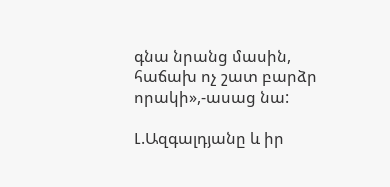գնա նրանց մասին, հաճախ ոչ շատ բարձր որակի»,-ասաց նա:

Լ.Ազգալդյանը և իր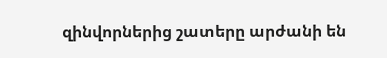զինվորներից շատերը արժանի են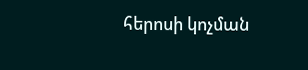հերոսի կոչման